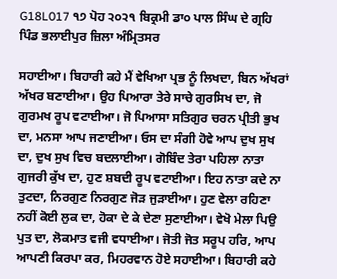G18L017 ੧੭ ਪੋਹ ੨੦੨੧ ਬਿਕ੍ਰਮੀ ਡਾ੦ ਪਾਲ ਸਿੰਘ ਦੇ ਗ੍ਰਹਿ ਪਿੰਡ ਭਲਾਈਪੁਰ ਜ਼ਿਲਾ ਅੰਮ੍ਰਿਤਸਰ

ਸਹਾਈਆ। ਬਿਹਾਰੀ ਕਹੇ ਮੈਂ ਵੇਖਿਆ ਪ੍ਰਭ ਨੂੰ ਲਿਖਦਾ, ਬਿਨ ਅੱਖਰਾਂ ਅੱਖਰ ਬਣਾਈਆ। ਉਹ ਪਿਆਰਾ ਤੇਰੇ ਸਾਚੇ ਗੁਰਸਿਖ ਦਾ, ਜੋ ਗੁਰਮਖ ਰੂਪ ਵਟਾਈਆ। ਜੋ ਪਿਆਸਾ ਸਤਿਗੁਰ ਚਰਨ ਪ੍ਰੀਤੀ ਭੁਖ ਦਾ, ਮਨਸਾ ਆਪ ਜਣਾਈਆ। ਓਸ ਦਾ ਸੰਗੀ ਹੋਵੇ ਆਪ ਦੁਖ ਸੁਖ ਦਾ, ਦੁਖ ਸੁਖ ਵਿਚ ਬਦਲਾਈਆ। ਗੋਬਿੰਦ ਤੇਰਾ ਪਹਿਲਾ ਨਾਤਾ ਗੁਜਰੀ ਕੁੱਖ ਦਾ, ਹੁਣ ਸ਼ਬਦੀ ਰੂਪ ਵਟਾਈਆ। ਇਹ ਨਾਤਾ ਕਦੇ ਨਾ ਤੁਟਦਾ, ਨਿਰਗੁਣ ਨਿਰਗੁਣ ਜੋੜ ਜੁੜਾਈਆ। ਹੁਣ ਵੇਲਾ ਰਹਿਣਾ ਨਹੀਂ ਕੋਈ ਲੁਕ ਦਾ, ਹੋਕਾ ਦੇ ਕੇ ਦੇਣਾ ਸੁਣਾਈਆ। ਵੇਖੋ ਮੇਲਾ ਪਿਉ ਪੁਤ ਦਾ, ਲੋਕਮਾਤ ਵਜੀ ਵਧਾਈਆ। ਜੋਤੀ ਜੋਤ ਸਰੂਪ ਹਰਿ, ਆਪ ਆਪਣੀ ਕਿਰਪਾ ਕਰ, ਮਿਹਰਵਾਨ ਹੋਏ ਸਹਾਈਆ। ਬਿਹਾਰੀ ਕਹੇ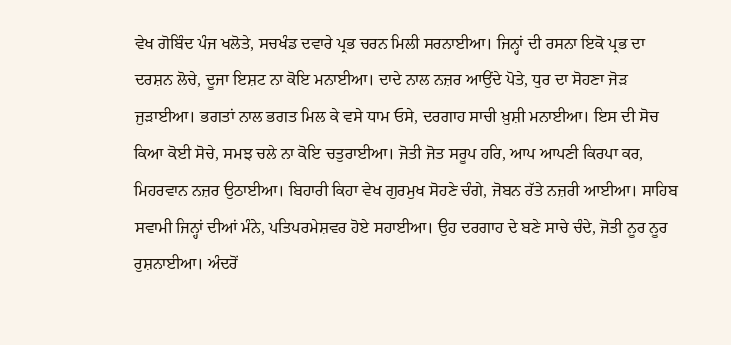ਵੇਖ ਗੋਬਿੰਦ ਪੰਜ ਖਲੋਤੇ, ਸਚਖੰਡ ਦਵਾਰੇ ਪ੍ਰਭ ਚਰਨ ਮਿਲੀ ਸਰਨਾਈਆ। ਜਿਨ੍ਹਾਂ ਦੀ ਰਸਨਾ ਇਕੋ ਪ੍ਰਭ ਦਾ ਦਰਸ਼ਨ ਲੋਚੇ, ਦੂਜਾ ਇਸ਼ਟ ਨਾ ਕੋਇ ਮਨਾਈਆ। ਦਾਦੇ ਨਾਲ ਨਜ਼ਰ ਆਉਂਦੇ ਪੋਤੇ, ਧੁਰ ਦਾ ਸੋਹਣਾ ਜੋੜ ਜੁੜਾਈਆ। ਭਗਤਾਂ ਨਾਲ ਭਗਤ ਮਿਲ ਕੇ ਵਸੇ ਧਾਮ ਓਸੇ, ਦਰਗਾਹ ਸਾਚੀ ਖ਼ੁਸ਼ੀ ਮਨਾਈਆ। ਇਸ ਦੀ ਸੋਚ ਕਿਆ ਕੋਈ ਸੋਚੇ, ਸਮਝ ਚਲੇ ਨਾ ਕੋਇ ਚਤੁਰਾਈਆ। ਜੋਤੀ ਜੋਤ ਸਰੂਪ ਹਰਿ, ਆਪ ਆਪਣੀ ਕਿਰਪਾ ਕਰ, ਮਿਹਰਵਾਨ ਨਜ਼ਰ ਉਠਾਈਆ। ਬਿਹਾਰੀ ਕਿਹਾ ਵੇਖ ਗੁਰਮੁਖ ਸੋਹਣੇ ਚੰਗੇ, ਜੋਬਨ ਰੱਤੇ ਨਜ਼ਰੀ ਆਈਆ। ਸਾਹਿਬ ਸਵਾਮੀ ਜਿਨ੍ਹਾਂ ਦੀਆਂ ਮੰਨੇ, ਪਤਿਪਰਮੇਸ਼ਵਰ ਹੋਏ ਸਹਾਈਆ। ਉਹ ਦਰਗਾਹ ਦੇ ਬਣੇ ਸਾਚੇ ਚੰਦੇ, ਜੋਤੀ ਨੂਰ ਨੂਰ ਰੁਸ਼ਨਾਈਆ। ਅੰਦਰੋਂ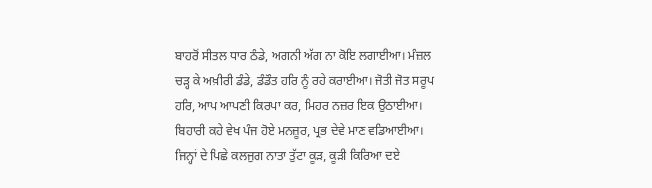ਬਾਹਰੋਂ ਸੀਤਲ ਧਾਰ ਠੰਡੇ, ਅਗਨੀ ਅੱਗ ਨਾ ਕੋਇ ਲਗਾਈਆ। ਮੰਜ਼ਲ ਚੜ੍ਹ ਕੇ ਅਖ਼ੀਰੀ ਡੰਡੇ, ਡੰਡੌਤ ਹਰਿ ਨੂੰ ਰਹੇ ਕਰਾਈਆ। ਜੋਤੀ ਜੋਤ ਸਰੂਪ ਹਰਿ, ਆਪ ਆਪਣੀ ਕਿਰਪਾ ਕਰ, ਮਿਹਰ ਨਜ਼ਰ ਇਕ ਉਠਾਈਆ। ਬਿਹਾਰੀ ਕਹੇ ਵੇਖ ਪੰਜ ਹੋਏ ਮਨਜ਼ੂਰ, ਪ੍ਰਭ ਦੇਵੇ ਮਾਣ ਵਡਿਆਈਆ। ਜਿਨ੍ਹਾਂ ਦੇ ਪਿਛੇ ਕਲਜੁਗ ਨਾਤਾ ਤੁੱਟਾ ਕੂੜ, ਕੂੜੀ ਕਿਰਿਆ ਦਏ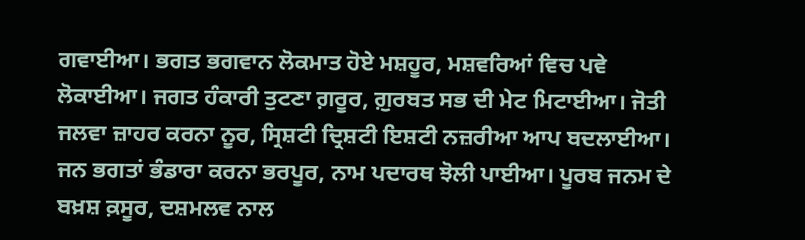ਗਵਾਈਆ। ਭਗਤ ਭਗਵਾਨ ਲੋਕਮਾਤ ਹੋਏ ਮਸ਼ਹੂਰ, ਮਸ਼ਵਰਿਆਂ ਵਿਚ ਪਵੇ ਲੋਕਾਈਆ। ਜਗਤ ਹੰਕਾਰੀ ਤੁਟਣਾ ਗ਼ਰੂਰ, ਗ਼ੁਰਬਤ ਸਭ ਦੀ ਮੇਟ ਮਿਟਾਈਆ। ਜੋਤੀ ਜਲਵਾ ਜ਼ਾਹਰ ਕਰਨਾ ਨੂਰ, ਸ੍ਰਿਸ਼ਟੀ ਦ੍ਰਿਸ਼ਟੀ ਇਸ਼ਟੀ ਨਜ਼ਰੀਆ ਆਪ ਬਦਲਾਈਆ। ਜਨ ਭਗਤਾਂ ਭੰਡਾਰਾ ਕਰਨਾ ਭਰਪੂਰ, ਨਾਮ ਪਦਾਰਥ ਝੋਲੀ ਪਾਈਆ। ਪੂਰਬ ਜਨਮ ਦੇ ਬਖ਼ਸ਼ ਕ਼ਸੂਰ, ਦਸ਼ਮਲਵ ਨਾਲ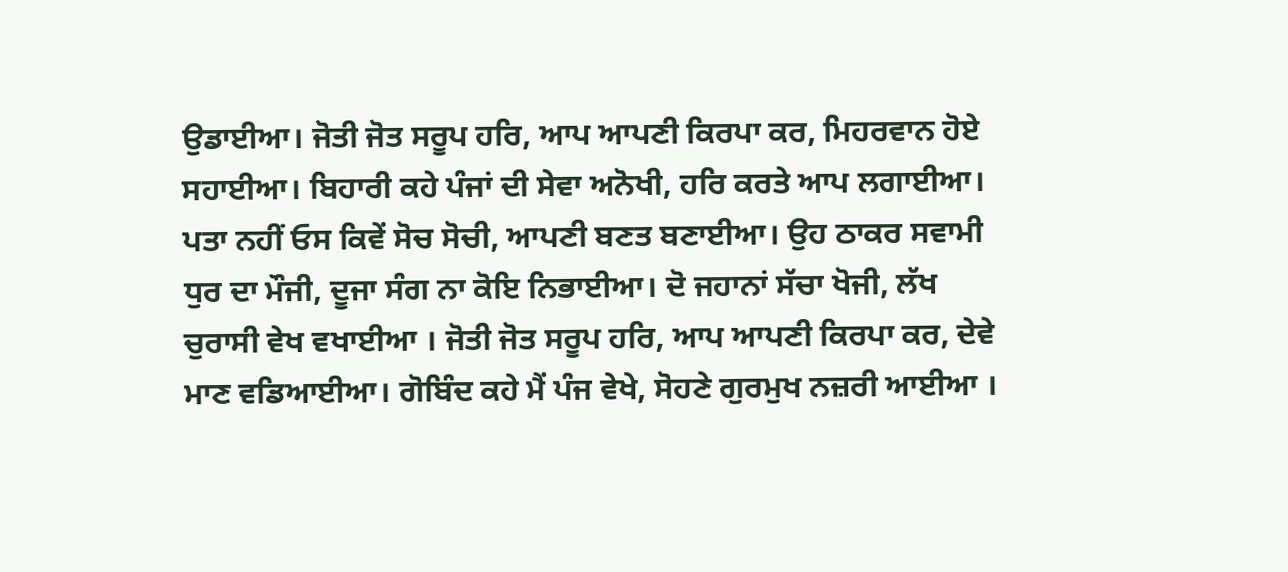ਉਡਾਈਆ। ਜੋਤੀ ਜੋਤ ਸਰੂਪ ਹਰਿ, ਆਪ ਆਪਣੀ ਕਿਰਪਾ ਕਰ, ਮਿਹਰਵਾਨ ਹੋਏ ਸਹਾਈਆ। ਬਿਹਾਰੀ ਕਹੇ ਪੰਜਾਂ ਦੀ ਸੇਵਾ ਅਨੋਖੀ, ਹਰਿ ਕਰਤੇ ਆਪ ਲਗਾਈਆ। ਪਤਾ ਨਹੀਂ ਓਸ ਕਿਵੇਂ ਸੋਚ ਸੋਚੀ, ਆਪਣੀ ਬਣਤ ਬਣਾਈਆ। ਉਹ ਠਾਕਰ ਸਵਾਮੀ ਧੁਰ ਦਾ ਮੌਜੀ, ਦੂਜਾ ਸੰਗ ਨਾ ਕੋਇ ਨਿਭਾਈਆ। ਦੋ ਜਹਾਨਾਂ ਸੱਚਾ ਖੋਜੀ, ਲੱਖ ਚੁਰਾਸੀ ਵੇਖ ਵਖਾਈਆ । ਜੋਤੀ ਜੋਤ ਸਰੂਪ ਹਰਿ, ਆਪ ਆਪਣੀ ਕਿਰਪਾ ਕਰ, ਦੇਵੇ ਮਾਣ ਵਡਿਆਈਆ। ਗੋਬਿੰਦ ਕਹੇ ਮੈਂ ਪੰਜ ਵੇਖੇ, ਸੋਹਣੇ ਗੁਰਮੁਖ ਨਜ਼ਰੀ ਆਈਆ ।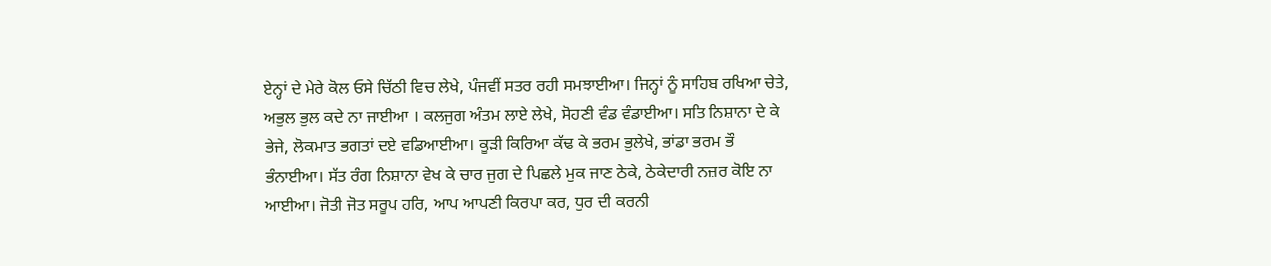ਏਨ੍ਹਾਂ ਦੇ ਮੇਰੇ ਕੋਲ ਓਸੇ ਚਿੱਠੀ ਵਿਚ ਲੇਖੇ, ਪੰਜਵੀਂ ਸਤਰ ਰਹੀ ਸਮਝਾਈਆ। ਜਿਨ੍ਹਾਂ ਨੂੰ ਸਾਹਿਬ ਰਖਿਆ ਚੇਤੇ, ਅਭੁਲ ਭੁਲ ਕਦੇ ਨਾ ਜਾਈਆ । ਕਲਜੁਗ ਅੰਤਮ ਲਾਏ ਲੇਖੇ, ਸੋਹਣੀ ਵੰਡ ਵੰਡਾਈਆ। ਸਤਿ ਨਿਸ਼ਾਨਾ ਦੇ ਕੇ ਭੇਜੇ, ਲੋਕਮਾਤ ਭਗਤਾਂ ਦਏ ਵਡਿਆਈਆ। ਕੂੜੀ ਕਿਰਿਆ ਕੱਢ ਕੇ ਭਰਮ ਭੁਲੇਖੇ, ਭਾਂਡਾ ਭਰਮ ਭੌ ਭੰਨਾਈਆ। ਸੱਤ ਰੰਗ ਨਿਸ਼ਾਨਾ ਵੇਖ ਕੇ ਚਾਰ ਜੁਗ ਦੇ ਪਿਛਲੇ ਮੁਕ ਜਾਣ ਠੇਕੇ, ਠੇਕੇਦਾਰੀ ਨਜ਼ਰ ਕੋਇ ਨਾ ਆਈਆ। ਜੋਤੀ ਜੋਤ ਸਰੂਪ ਹਰਿ, ਆਪ ਆਪਣੀ ਕਿਰਪਾ ਕਰ, ਧੁਰ ਦੀ ਕਰਨੀ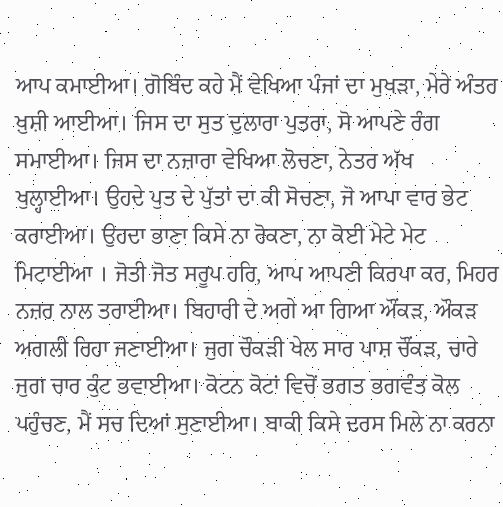ਆਪ ਕਮਾਈਆ। ਗੋਬਿੰਦ ਕਹੇ ਮੈਂ ਵੇਖਿਆ ਪੰਜਾਂ ਦਾ ਮੁਖੜਾ, ਮੇਰੇ ਅੰਤਰ ਖ਼ੁਸ਼ੀ ਆਈਆ। ਜਿਸ ਦਾ ਸੁਤ ਦੁਲਾਰਾ ਪੁਤਰਾ, ਸੋ ਆਪਣੇ ਰੰਗ ਸਮਾਈਆ। ਜਿਸ ਦਾ ਨਜ਼ਾਰਾ ਵੇਖਿਆ ਲੋਚਣਾ, ਨੇਤਰ ਅੱਖ ਖੁਲ੍ਹਾਈਆ। ਉਹਦੇ ਪੁਤ ਦੇ ਪੁੱਤਾਂ ਦਾ ਕੀ ਸੋਚਣਾ, ਜੋ ਆਪਾ ਵਾਰ ਭੇਟ ਕਰਾਈਆ। ਉਹਦਾ ਭਾਣਾ ਕਿਸੇ ਨਾ ਰੋਕਣਾ, ਨਾ ਕੋਈ ਮੇਟੇ ਮੇਟ ਮਿਟਾਈਆ । ਜੋਤੀ ਜੋਤ ਸਰੂਪ ਹਰਿ, ਆਪ ਆਪਣੀ ਕਿਰਪਾ ਕਰ, ਮਿਹਰ ਨਜ਼ਰ ਨਾਲ ਤਰਾਈਆ। ਬਿਹਾਰੀ ਦੇ ਅਗੇ ਆ ਗਿਆ ਔਂਕੜ, ਔਕੜ ਅਗਲੀ ਰਿਹਾ ਜਣਾਈਆ। ਜੁਗ ਚੌਕੜੀ ਖੇਲ ਸਾਰ ਪਾਸ਼ ਚੌਂਕੜ, ਚਾਰੇ ਜੁਗ ਚਾਰ ਕੁੰਟ ਭਵਾਈਆ। ਕੋਟਨ ਕੋਟਾਂ ਵਿਚੋਂ ਭਗਤ ਭਗਵੰਤ ਕੋਲ ਪਹੁੰਚਣ, ਮੈਂ ਸਚ ਦਿਆਂ ਸੁਣਾਈਆ। ਬਾਕੀ ਕਿਸੇ ਦਰਸ ਮਿਲੇ ਨਾ ਕਰਨਾ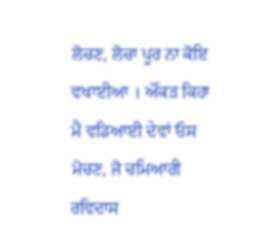ਲੋਚਣ, ਲੋਚਾ ਪੂਰ ਨਾ ਕੋਇ ਵਖਾਈਆ । ਔਂਕੜ ਕਿਹਾ ਮੈਂ ਵਡਿਆਈ ਦੇਵਾਂ ਓਸ ਮੋਚਣ, ਜੋ ਚਮਿਆਰੀ ਰਵਿਦਾਸ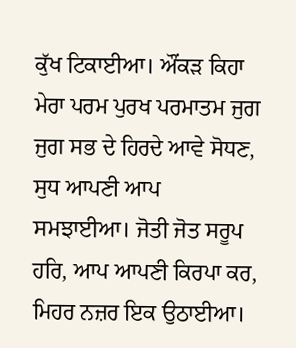ਕੁੱਖ ਟਿਕਾਈਆ। ਔਂਕੜ ਕਿਹਾ ਮੇਰਾ ਪਰਮ ਪੁਰਖ ਪਰਮਾਤਮ ਜੁਗ ਜੁਗ ਸਭ ਦੇ ਹਿਰਦੇ ਆਵੇ ਸੋਧਣ, ਸੁਧ ਆਪਣੀ ਆਪ ਸਮਝਾਈਆ। ਜੋਤੀ ਜੋਤ ਸਰੂਪ ਹਰਿ, ਆਪ ਆਪਣੀ ਕਿਰਪਾ ਕਰ, ਮਿਹਰ ਨਜ਼ਰ ਇਕ ਉਠਾਈਆ।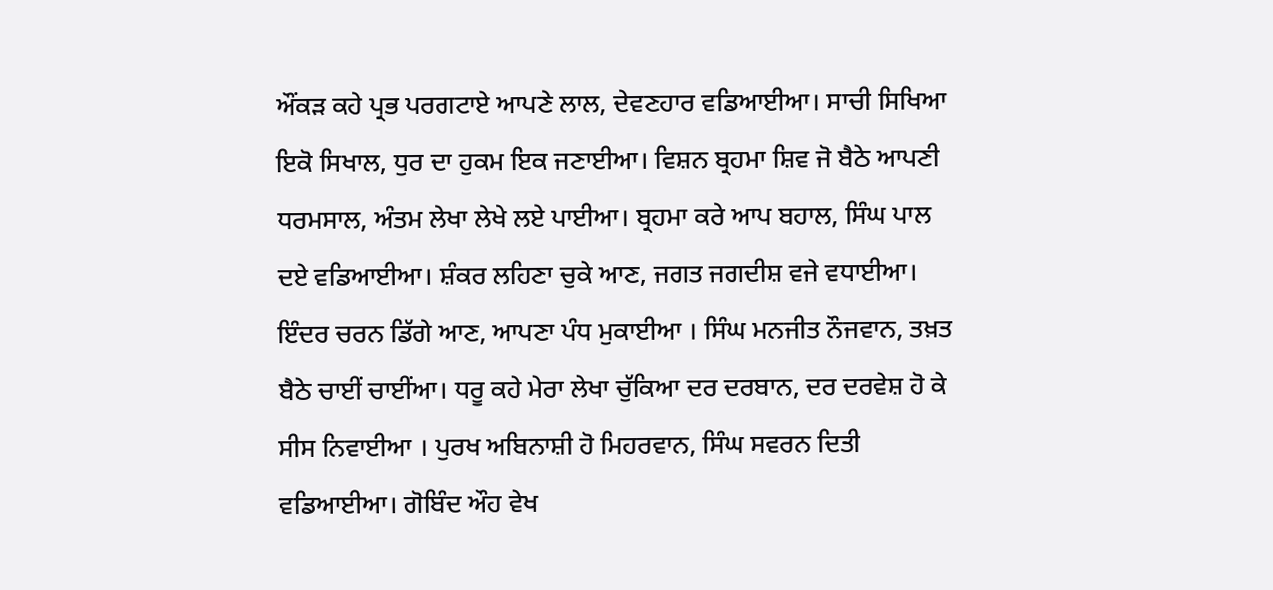ਔਂਕੜ ਕਹੇ ਪ੍ਰਭ ਪਰਗਟਾਏ ਆਪਣੇ ਲਾਲ, ਦੇਵਣਹਾਰ ਵਡਿਆਈਆ। ਸਾਚੀ ਸਿਖਿਆ ਇਕੋ ਸਿਖਾਲ, ਧੁਰ ਦਾ ਹੁਕਮ ਇਕ ਜਣਾਈਆ। ਵਿਸ਼ਨ ਬ੍ਰਹਮਾ ਸ਼ਿਵ ਜੋ ਬੈਠੇ ਆਪਣੀ ਧਰਮਸਾਲ, ਅੰਤਮ ਲੇਖਾ ਲੇਖੇ ਲਏ ਪਾਈਆ। ਬ੍ਰਹਮਾ ਕਰੇ ਆਪ ਬਹਾਲ, ਸਿੰਘ ਪਾਲ ਦਏ ਵਡਿਆਈਆ। ਸ਼ੰਕਰ ਲਹਿਣਾ ਚੁਕੇ ਆਣ, ਜਗਤ ਜਗਦੀਸ਼ ਵਜੇ ਵਧਾਈਆ। ਇੰਦਰ ਚਰਨ ਡਿੱਗੇ ਆਣ, ਆਪਣਾ ਪੰਧ ਮੁਕਾਈਆ । ਸਿੰਘ ਮਨਜੀਤ ਨੌਜਵਾਨ, ਤਖ਼ਤ ਬੈਠੇ ਚਾਈਂ ਚਾਈਂਆ। ਧਰੂ ਕਹੇ ਮੇਰਾ ਲੇਖਾ ਚੁੱਕਿਆ ਦਰ ਦਰਬਾਨ, ਦਰ ਦਰਵੇਸ਼ ਹੋ ਕੇ ਸੀਸ ਨਿਵਾਈਆ । ਪੁਰਖ ਅਬਿਨਾਸ਼ੀ ਹੋ ਮਿਹਰਵਾਨ, ਸਿੰਘ ਸਵਰਨ ਦਿਤੀ ਵਡਿਆਈਆ। ਗੋਬਿੰਦ ਔਹ ਵੇਖ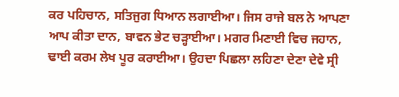ਕਰ ਪਹਿਚਾਨ, ਸਤਿਜੁਗ ਧਿਆਨ ਲਗਾਈਆ। ਜਿਸ ਰਾਜੇ ਬਲ ਨੇ ਆਪਣਾ ਆਪ ਕੀਤਾ ਦਾਨ, ਬਾਵਨ ਭੇਟ ਚੜ੍ਹਾਈਆ। ਮਗਰ ਮਿਣਾਈ ਵਿਚ ਜਹਾਨ, ਢਾਈ ਕਰਮ ਲੇਖ ਪੂਰ ਕਰਾਈਆ। ਉਹਦਾ ਪਿਛਲਾ ਲਹਿਣਾ ਦੇਣਾ ਦੇਵੇ ਸ੍ਰੀ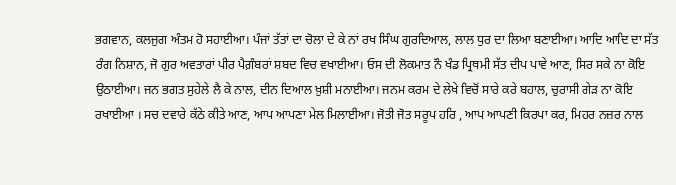ਭਗਵਾਨ, ਕਲਜੁਗ ਅੰਤਮ ਹੋ ਸਹਾਈਆ। ਪੰਜਾਂ ਤੱਤਾਂ ਦਾ ਚੋਲਾ ਦੇ ਕੇ ਨਾਂ ਰਖ ਸਿੰਘ ਗੁਰਦਿਆਲ, ਲਾਲ ਧੁਰ ਦਾ ਲਿਆ ਬਣਾਈਆ। ਆਦਿ ਆਦਿ ਦਾ ਸੱਤ ਰੰਗ ਨਿਸ਼ਾਨ, ਜੋ ਗੁਰ ਅਵਤਾਰਾਂ ਪੀਰ ਪੈਗ਼ੰਬਰਾਂ ਸ਼ਬਦ ਵਿਚ ਵਖਾਈਆ। ਓਸ ਦੀ ਲੋਕਮਾਤ ਨੌ ਖੰਡ ਪ੍ਰਿਥਮੀ ਸੱਤ ਦੀਪ ਪਾਵੇ ਆਣ, ਸਿਰ ਸਕੇ ਨਾ ਕੋਇ ਉਠਾਈਆ। ਜਨ ਭਗਤ ਸੁਹੇਲੇ ਲੈ ਕੇ ਨਾਲ, ਦੀਨ ਦਿਆਲ ਖ਼ੁਸ਼ੀ ਮਨਾਈਆ। ਜਨਮ ਕਰਮ ਦੇ ਲੇਖੇ ਵਿਚੋਂ ਸਾਰੇ ਕਰੇ ਬਹਾਲ, ਚੁਰਾਸੀ ਗੇੜ ਨਾ ਕੋਇ ਰਖਾਈਆ । ਸਚ ਦਵਾਰੇ ਕੱਠੇ ਕੀਤੇ ਆਣ, ਆਪ ਆਪਣਾ ਮੇਲ ਮਿਲਾਈਆ। ਜੋਤੀ ਜੋਤ ਸਰੂਪ ਹਰਿ , ਆਪ ਆਪਣੀ ਕਿਰਪਾ ਕਰ, ਮਿਹਰ ਨਜ਼ਰ ਨਾਲ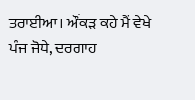ਤਰਾਈਆ। ਔਂਕੜ ਕਹੇ ਮੈਂ ਵੇਖੇ ਪੰਜ ਜੋਧੇ, ਦਰਗਾਹ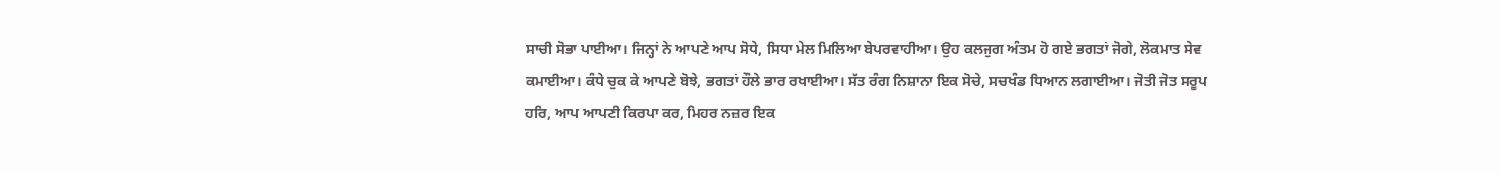ਸਾਚੀ ਸੋਭਾ ਪਾਈਆ। ਜਿਨ੍ਹਾਂ ਨੇ ਆਪਣੇ ਆਪ ਸੋਧੇ, ਸਿਧਾ ਮੇਲ ਮਿਲਿਆ ਬੇਪਰਵਾਹੀਆ। ਉਹ ਕਲਜੁਗ ਅੰਤਮ ਹੋ ਗਏ ਭਗਤਾਂ ਜੋਗੇ, ਲੋਕਮਾਤ ਸੇਵ ਕਮਾਈਆ। ਕੰਧੇ ਚੁਕ ਕੇ ਆਪਣੇ ਬੋਝੇ, ਭਗਤਾਂ ਹੌਲੇ ਭਾਰ ਰਖਾਈਆ। ਸੱਤ ਰੰਗ ਨਿਸ਼ਾਨਾ ਇਕ ਸੋਚੇ, ਸਚਖੰਡ ਧਿਆਨ ਲਗਾਈਆ। ਜੋਤੀ ਜੋਤ ਸਰੂਪ ਹਰਿ, ਆਪ ਆਪਣੀ ਕਿਰਪਾ ਕਰ, ਮਿਹਰ ਨਜ਼ਰ ਇਕ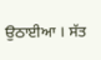ਉਠਾਈਆ । ਸੱਤ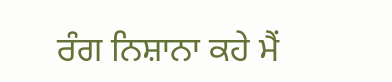ਰੰਗ ਨਿਸ਼ਾਨਾ ਕਹੇ ਮੈਂ